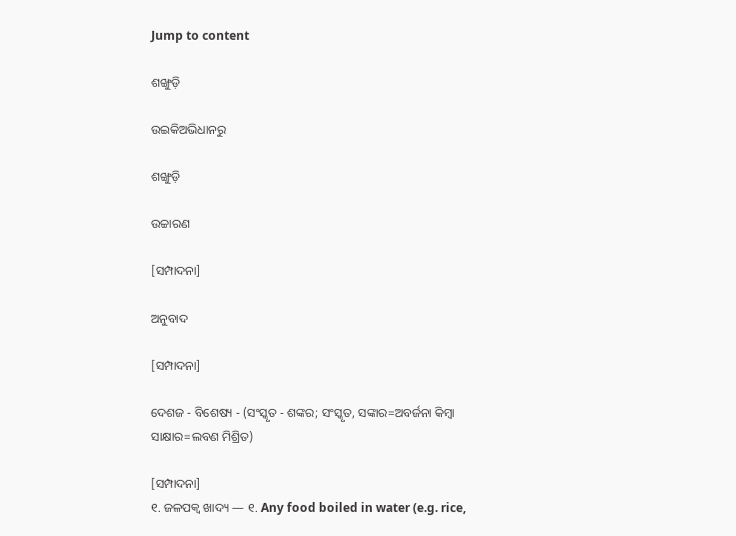Jump to content

ଶଙ୍ଖୁଡ଼ି

ଉଇକିଅଭିଧାନ‌ରୁ

ଶଙ୍ଖୁଡ଼ି

ଉଚ୍ଚାରଣ

[ସମ୍ପାଦନା]

ଅନୁବାଦ

[ସମ୍ପାଦନା]

ଦେଶଜ - ବିଶେଷ୍ୟ - (ସଂସ୍କୃତ - ଶଙ୍କର; ସଂସ୍କୃତ, ସଙ୍କାର=ଅବର୍ଜନା କିମ୍ୱା ସାକ୍ଷାର=ଲବଣ ମିଶ୍ରିତ)

[ସମ୍ପାଦନା]
୧. ଜଳପକ୍ୱ ଖାଦ୍ୟ — ୧. Any food boiled in water (e.g. rice,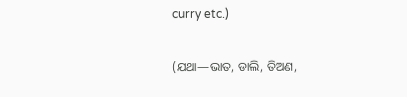curry etc.)

(ଯଥା—ଭାତ, ଡାଲି, ତିଅଣ,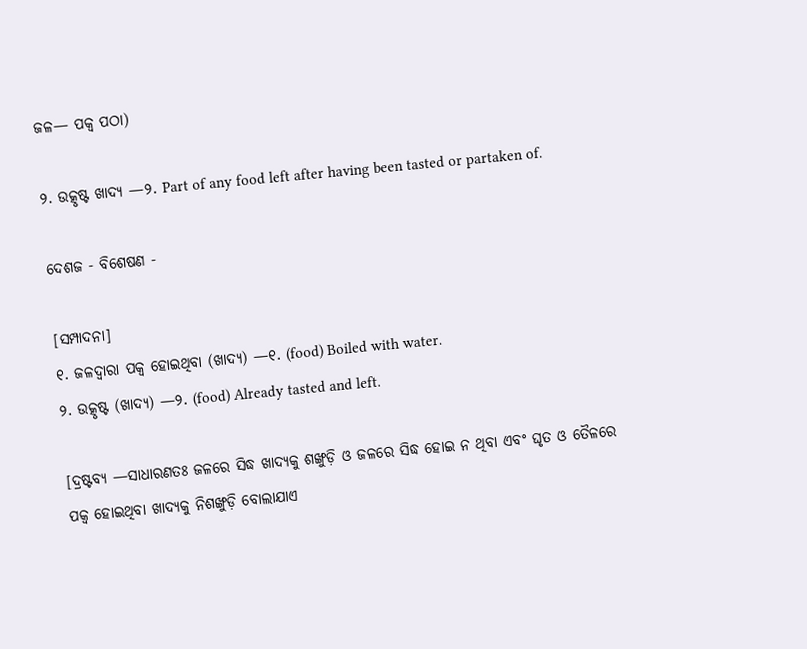ଜଳ— ପକ୍ୱ ପଠା)

୨. ଉତ୍କୃଷ୍ଟ ଖାଦ୍ୟ —୨. Part of any food left after having been tasted or partaken of.

ଦେଶଜ - ବିଶେଷଣ -

[ସମ୍ପାଦନା]
୧. ଜଳଦ୍ୱାରା ପକ୍ୱ ହୋଇଥିବା (ଖାଦ୍ୟ) —୧. (food) Boiled with water.
୨. ଉତ୍କୃଷ୍ଟ (ଖାଦ୍ୟ) —୨. (food) Already tasted and left.

[ଦ୍ରଷ୍ଟବ୍ୟ —ସାଧାରଣତଃ ଜଳରେ ସିଦ୍ଧ ଖାଦ୍ୟକୁ ଶଙ୍ଖୁଡ଼ି ଓ ଜଳରେ ସିଦ୍ଧ ହୋଇ ନ ଥିବା ଏବଂ ଘୃତ ଓ ତୈଳରେ ପକ୍ୱ ହୋଇଥିବା ଖାଦ୍ୟକୁ ନିଶଙ୍ଖୁଡ଼ି ବୋଲାଯାଏ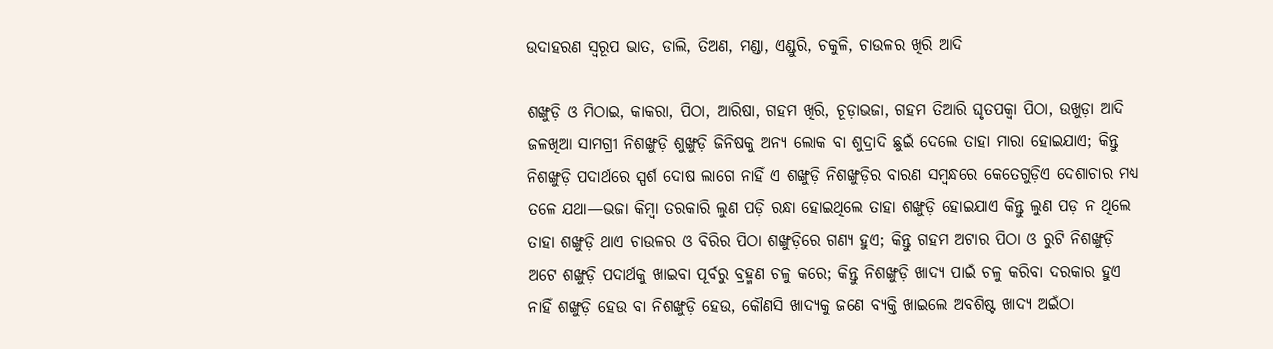ଉଦାହରଣ ସ୍ୱରୂପ ଭାତ, ଡାଲି, ତିଅଣ, ମଣ୍ଡା, ଏଣ୍ଡୁରି, ଚକୁଳି, ଚାଉଳର ଖିରି ଆଦି

ଶଙ୍ଖୁଡ଼ି ଓ ମିଠାଇ, କାକରା, ପିଠା, ଆରିଷା, ଗହମ ଖିରି, ଚୂଡ଼ାଭଜା, ଗହମ ତିଆରି ଘୃତପକ୍ୱା ପିଠା, ଉଖୁଡ଼ା ଆଦି ଜଳଖିଆ ସାମଗ୍ରୀ ନିଶଙ୍ଖୁଡ଼ି ଶୁଙ୍ଖୁଡ଼ି ଜିନିଷକୁ ଅନ୍ୟ ଲୋକ ବା ଶୁଦ୍ରାଦି ଛୁଇଁ ଦେଲେ ତାହା ମାରା ହୋଇଯାଏ; କିନ୍ତୁ ନିଶଙ୍ଖୁଡ଼ି ପଦାର୍ଥରେ ସ୍ପର୍ଶ ଦୋଷ ଲାଗେ ନାହିଁ ଏ ଶଙ୍ଖୁଡ଼ି ନିଶଙ୍ଖୁଡ଼ିର ବାରଣ ସମ୍ୱନ୍ଧରେ କେତେଗୁଡ଼ିଏ ଦେଶାଚାର ମଧ୍ୟ ତଳେ ଯଥା—ଭଜା କିମ୍ୱା ତରକାରି ଲୁଣ ପଡ଼ି ରନ୍ଧା ହୋଇଥିଲେ ତାହା ଶଙ୍ଖୁଡ଼ି ହୋଇଯାଏ କିନ୍ତୁ ଲୁଣ ପଡ଼ ନ ଥିଲେ ତାହା ଶଙ୍ଖୁଡ଼ି ଥାଏ ଚାଉଳର ଓ ବିରିର ପିଠା ଶଙ୍ଖୁଡ଼ିରେ ଗଣ୍ୟ ହୁଏ; କିନ୍ତୁ ଗହମ ଅଟାର ପିଠା ଓ ରୁଟି ନିଶଙ୍ଖୁଡ଼ି ଅଟେ ଶଙ୍ଖୁଡ଼ି ପଦାର୍ଥକୁ ଖାଇବା ପୂର୍ବରୁ ବ୍ରହ୍ମଣ ଚଳୁ କରେ; କିନ୍ତୁ ନିଶଙ୍ଖୁଡ଼ି ଖାଦ୍ୟ ପାଇଁ ଚଳୁ କରିବା ଦରକାର ହୁଏ ନାହିଁ ଶଙ୍ଖୁଡ଼ି ହେଉ ବା ନିଶଙ୍ଖୁଡ଼ି ହେଉ, କୌଣସି ଖାଦ୍ୟକୁ ଜଣେ ବ୍ୟକ୍ତି ଖାଇଲେ ଅବଶିଷ୍ଟ ଖାଦ୍ୟ ଅଇଁଠା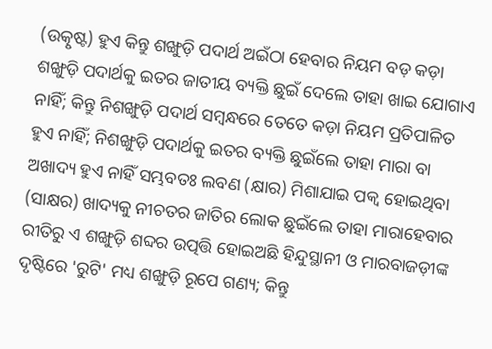(ଉତ୍କୃଷ୍ଟ) ହୁଏ କିନ୍ତୁ ଶଙ୍ଖୁଡ଼ି ପଦାର୍ଥ ଅଇଁଠା ହେବାର ନିୟମ ବଡ଼ କଡ଼ା ଶଙ୍ଖୁଡ଼ି ପଦାର୍ଥକୁ ଇତର ଜାତୀୟ ବ୍ୟକ୍ତି ଛୁଇଁ ଦେଲେ ତାହା ଖାଇ ଯୋଗାଏ ନାହିଁ; କିନ୍ତୁ ନିଶଙ୍ଖୁଡ଼ି ପଦାର୍ଥ ସମ୍ୱନ୍ଧରେ ତେତେ କଡ଼ା ନିୟମ ପ୍ରତିପାଳିତ ହୁଏ ନାହିଁ; ନିଶଙ୍ଖୁଡ଼ି ପଦାର୍ଥକୁ ଇତର ବ୍ୟକ୍ତି ଛୁଇଁଲେ ତାହା ମାରା ବା ଅଖାଦ୍ୟ ହୁଏ ନାହିଁ ସମ୍ଭବତଃ ଲବଣ (କ୍ଷାର) ମିଶାଯାଇ ପକ୍ୱ ହୋଇଥିବା (ସାକ୍ଷର) ଖାଦ୍ୟକୁ ନୀଚତର ଜାତିର ଲୋକ ଛୁଇଁଲେ ତାହା ମାରାହେବାର ରୀତିରୁ ଏ ଶଙ୍ଖୁଡ଼ି ଶବ୍ଦର ଉତ୍ପତ୍ତି ହୋଇଅଛି ହିନ୍ଦୁସ୍ଥାନୀ ଓ ମାରବାଜଡ଼ୀଙ୍କ ଦୃଷ୍ଟିରେ 'ରୁଟି' ମଧ୍ୟ ଶଙ୍ଖୁଡ଼ି ରୂପେ ଗଣ୍ୟ; କିନ୍ତୁ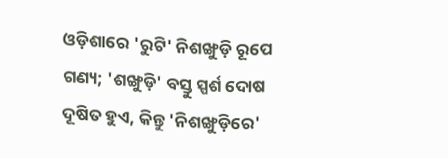ଓଡ଼ିଶାରେ 'ରୁଟି' ନିଶଙ୍ଖୁଡ଼ି ରୂପେ ଗଣ୍ୟ; 'ଶଙ୍ଖୁଡ଼ି' ବସ୍ତୁ ସ୍ପର୍ଶ ଦୋଷ ଦୂଷିତ ହୁଏ, କିନ୍ତୁ 'ନିଶଙ୍ଖୁଡ଼ିରେ'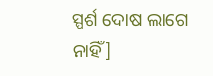ସ୍ପର୍ଶ ଦୋଷ ଲାଗେ ନାହିଁ]